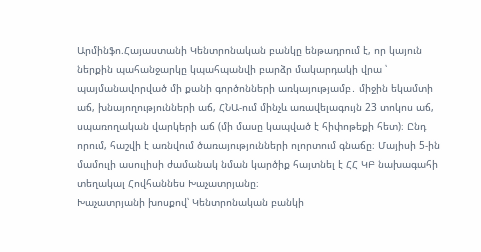Արմինֆո.Հայաստանի Կենտրոնական բանկը ենթադրում է, որ կայուն ներքին պահանջարկը կպահպանվի բարձր մակարդակի վրա ՝ պայմանավորված մի քանի գործոնների առկայությամբ․ միջին եկամտի աճ, խնայողությունների աճ, ՀՆԱ-ում մինչև առավելագույն 23 տոկոս աճ, սպառողական վարկերի աճ (մի մասը կապված է հիփոթեքի հետ)։ Ընդ որում, հաշվի է առնվում ծառայությունների ոլորտում գնաճը։ Մայիսի 5-ին մամուլի ասուլիսի ժամանակ նման կարծիք հայտնել է ՀՀ ԿԲ նախագահի տեղակալ Հովհաննես Խաչատրյանը։
Խաչատրյանի խոսքով՝ Կենտրոնական բանկի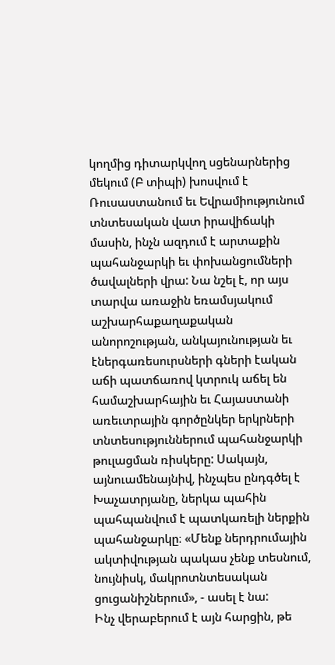կողմից դիտարկվող սցենարներից մեկում (Բ տիպի) խոսվում է Ռուսաստանում եւ Եվրամիությունում տնտեսական վատ իրավիճակի մասին, ինչն ազդում է արտաքին պահանջարկի եւ փոխանցումների ծավալների վրա: Նա նշել է, որ այս տարվա առաջին եռամսյակում աշխարհաքաղաքական անորոշության, անկայունության եւ էներգառեսուրսների գների էական աճի պատճառով կտրուկ աճել են համաշխարհային եւ Հայաստանի առեւտրային գործընկեր երկրների տնտեսություններում պահանջարկի թուլացման ռիսկերը: Սակայն, այնուամենայնիվ, ինչպես ընդգծել է Խաչատրյանը, ներկա պահին պահպանվում է պատկառելի ներքին պահանջարկը։ «Մենք ներդրումային ակտիվության պակաս չենք տեսնում, նույնիսկ, մակրոտնտեսական ցուցանիշներում», - ասել է նա:
Ինչ վերաբերում է այն հարցին, թե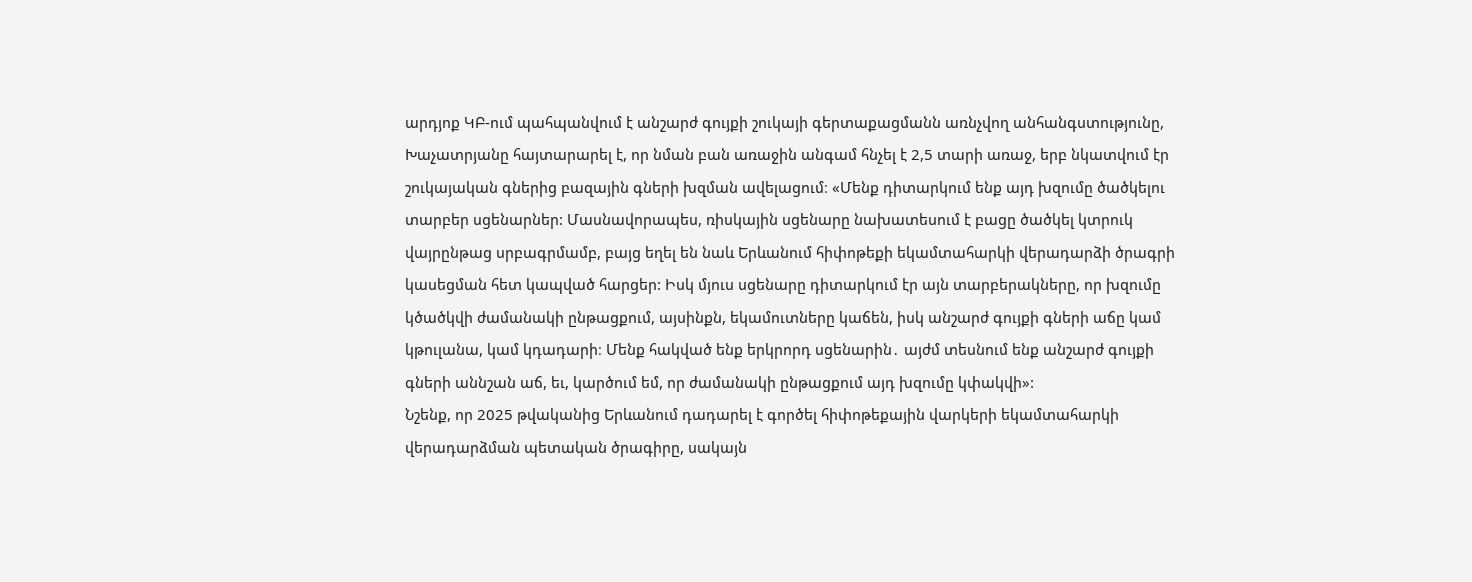արդյոք ԿԲ-ում պահպանվում է անշարժ գույքի շուկայի գերտաքացմանն առնչվող անհանգստությունը, Խաչատրյանը հայտարարել է, որ նման բան առաջին անգամ հնչել է 2,5 տարի առաջ, երբ նկատվում էր շուկայական գներից բազային գների խզման ավելացում։ «Մենք դիտարկում ենք այդ խզումը ծածկելու տարբեր սցենարներ: Մասնավորապես, ռիսկային սցենարը նախատեսում է բացը ծածկել կտրուկ վայրընթաց սրբագրմամբ, բայց եղել են նաև Երևանում հիփոթեքի եկամտահարկի վերադարձի ծրագրի կասեցման հետ կապված հարցեր: Իսկ մյուս սցենարը դիտարկում էր այն տարբերակները, որ խզումը կծածկվի ժամանակի ընթացքում, այսինքն, եկամուտները կաճեն, իսկ անշարժ գույքի գների աճը կամ կթուլանա, կամ կդադարի։ Մենք հակված ենք երկրորդ սցենարին․ այժմ տեսնում ենք անշարժ գույքի գների աննշան աճ, եւ, կարծում եմ, որ ժամանակի ընթացքում այդ խզումը կփակվի»:
Նշենք, որ 2025 թվականից Երևանում դադարել է գործել հիփոթեքային վարկերի եկամտահարկի վերադարձման պետական ծրագիրը, սակայն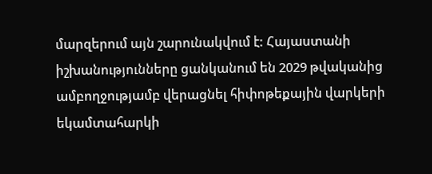մարզերում այն շարունակվում է: Հայաստանի իշխանությունները ցանկանում են 2029 թվականից ամբողջությամբ վերացնել հիփոթեքային վարկերի եկամտահարկի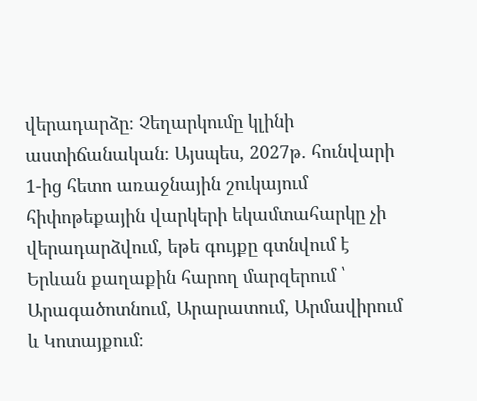վերադարձը։ Չեղարկումը կլինի աստիճանական։ Այսպես, 2027թ. հունվարի 1-ից հետո առաջնային շուկայում հիփոթեքային վարկերի եկամտահարկը չի վերադարձվում, եթե գույքը գտնվում է Երևան քաղաքին հարող մարզերում ՝ Արագածոտնում, Արարատում, Արմավիրում և Կոտայքում։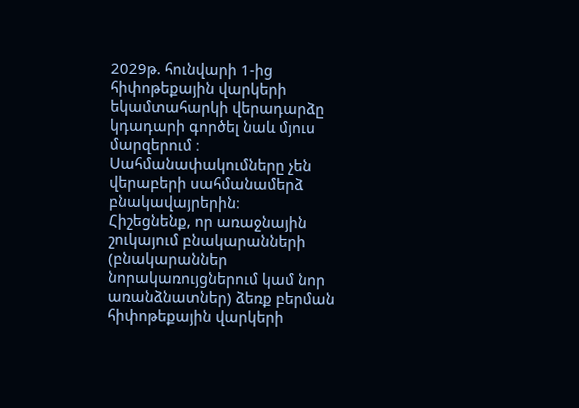2029թ. հունվարի 1-ից հիփոթեքային վարկերի եկամտահարկի վերադարձը կդադարի գործել նաև մյուս մարզերում ։ Սահմանափակումները չեն վերաբերի սահմանամերձ բնակավայրերին։
Հիշեցնենք, որ առաջնային շուկայում բնակարանների (բնակարաններ նորակառույցներում կամ նոր առանձնատներ) ձեռք բերման հիփոթեքային վարկերի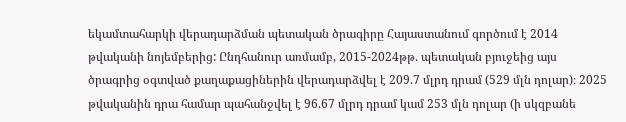եկամտահարկի վերադարձման պետական ծրագիրը Հայաստանում գործում է 2014 թվականի նոյեմբերից: Ընդհանուր առմամբ, 2015-2024թթ. պետական բյուջեից այս ծրագրից օգտված քաղաքացիներին վերադարձվել է 209.7 մլրդ դրամ (529 մլն դոլար)։ 2025 թվականին դրա համար պահանջվել է 96.67 մլրդ դրամ կամ 253 մլն դոլար (ի սկզբանե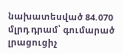նախատեսված 84.070 մլրդ դրամ՝ գումարած լրացուցիչ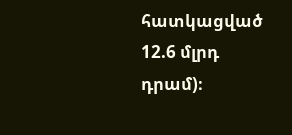հատկացված 12.6 մլրդ դրամ)։